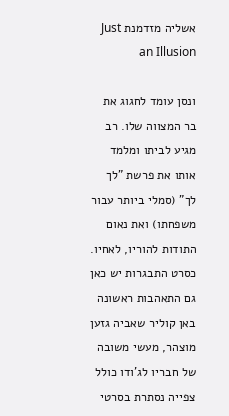אשליה מזדמנת Just an Illusion

ונסן עומד לחגוג את בר המצווה שלו. רב מגיע לביתו ומלמד אותו את פרשת "לך לך" (סמלי ביותר עבור משפחתו) ואת נאום התודות להוריו, לאחיו.
כסרט התבגרות יש כאן גם התאהבות ראשונה באן קוליר שאביה גזען מוצהר, מעשי משובה של חבריו לג'ודו כולל צפייה נסתרת בסרטי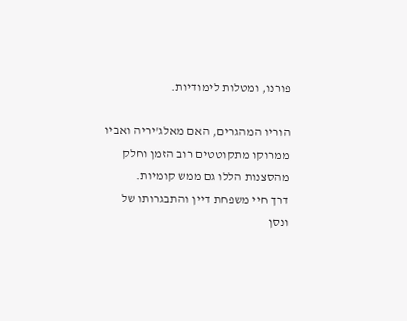פורנו, ומטלות לימודיות.

הוריו המהגרים, האם מאלג'יריה ואביו ממרוקו מתקוטטים רוב הזמן וחלק מהסצנות הללו גם ממש קומיות.
דרך חיי משפחת דיין והתבגרותו של ונסן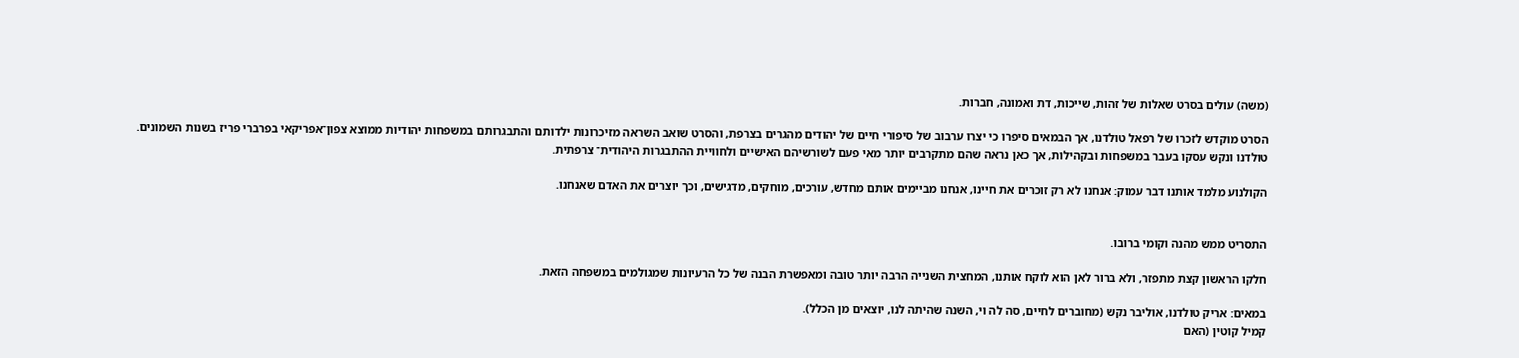(משה) עולים בסרט שאלות של זהות, שייכות, דת ואמונה, חברות.

הסרט מוקדש לזכרו של רפאל טולדנו, אך הבמאים סיפרו כי יצרו ערבוב של סיפורי חיים של יהודים מהגרים בצרפת, והסרט שואב השראה מזיכרונות ילדותם והתבגרותם במשפחות יהודיות ממוצא צפון־אפריקאי בפרברי פריז בשנות השמונים.
טולדנו ונקש עסקו בעבר במשפחות ובקהילות, אך כאן נראה שהם מתקרבים יותר מאי פעם לשורשיהם האישיים ולחוויית ההתבגרות היהודית־ צרפתית.

הקולנוע מלמד אותנו דבר עמוק: אנחנו לא רק זוכרים את חיינו, אנחנו מביימים אותם מחדש, עורכים, מוחקים, מדגישים, וכך יוצרים את האדם שאנחנו.


התסריט ממש מהנה וקומי ברובו.

חלקו הראשון קצת מתפזר, ולא ברור לאן הוא לוקח אותנו, המחצית השנייה הרבה יותר טובה ומאפשרת הבנה של כל הרעיונות שמגולמים במשפחה הזאת.

במאים: אריק טולדנו, אוליבר נקש (מחוברים לחיים, סה לה וי, השנה שהיתה לנו, יוצאים מן הכלל).
קמיל קוטין (האם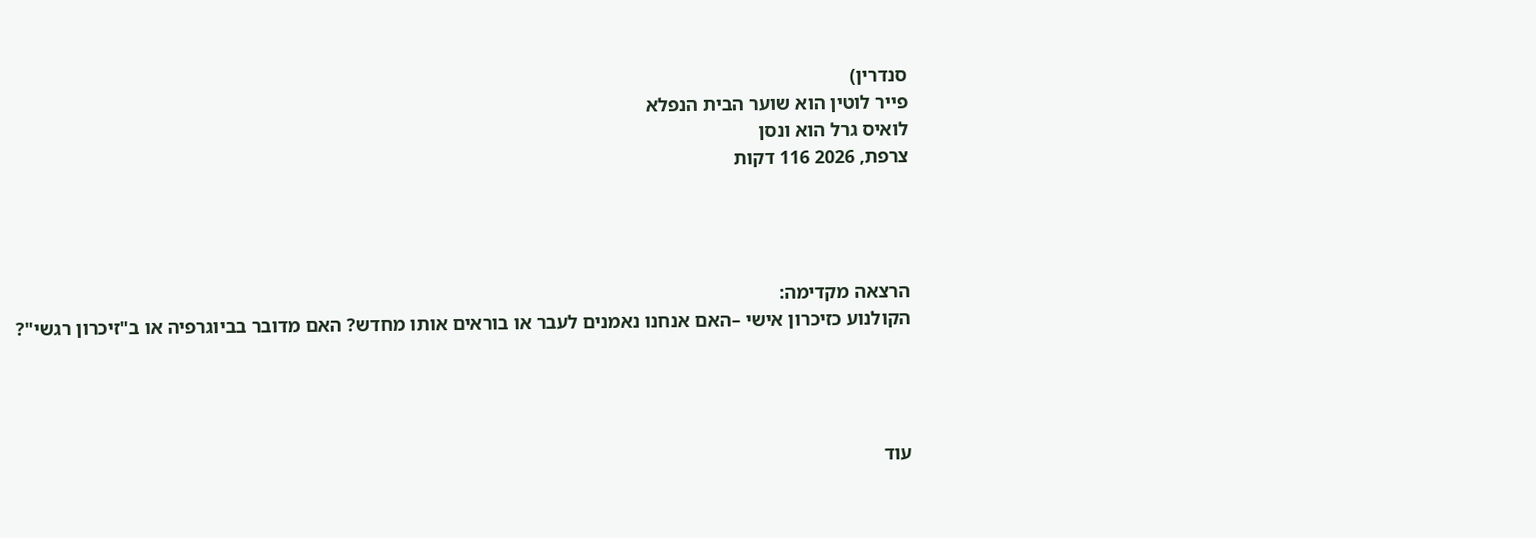סנדרין)
פייר לוטין הוא שוער הבית הנפלא
לואיס גרל הוא ונסן
צרפת, 2026 116 דקות




הרצאה מקדימה:
הקולנוע כזיכרון אישי –האם אנחנו נאמנים לעבר או בוראים אותו מחדש? האם מדובר בביוגרפיה או ב"זיכרון רגשי"?




עוד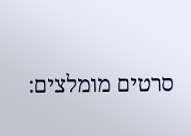סרטים מומלצים: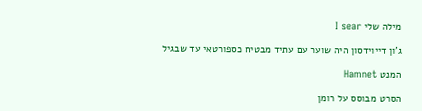מילה שלי I sear

ג'ון דייוידסון היה שוער עם עתיד מבטיח כספורטאי עד שבגיל

המנט Hamnet

הסרט מבוסס על רומן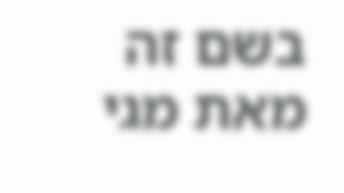בשם זה מאת מגי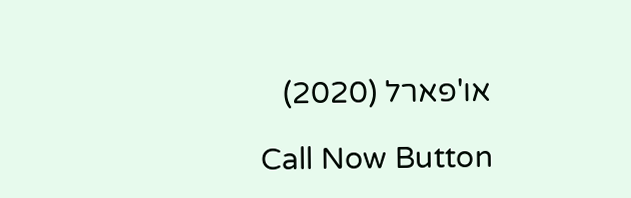או'פארל (2020)

Call Now Button